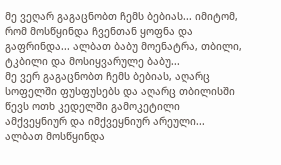მე ვეღარ გაგაცნობთ ჩემს ბებიას... იმიტომ, რომ მოსწყინდა ჩვენთან ყოფნა და გაფრინდა... ალბათ ბაბუ მოენატრა, თბილი, ტკბილი და მოსიყვარულე ბაბუ...
მე ვერ გაგაცნობთ ჩემს ბებიას, აღარც სოფელში ფუსფუსებს და აღარც თბილისში წევს ოთხ კედელში გამოკეტილი ამქვეყნიურ და იმქვეყნიურ არეული... ალბათ მოსწყინდა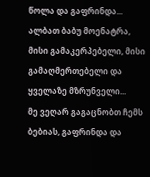წოლა და გაფრინდა... ალბათ ბაბუ მოენატრა, მისი გამაკერპებელი, მისი გამაღმერთებელი და ყველაზე მზრუნველი...
მე ვეღარ გაგაცნობთ ჩემს ბებიას, გაფრინდა და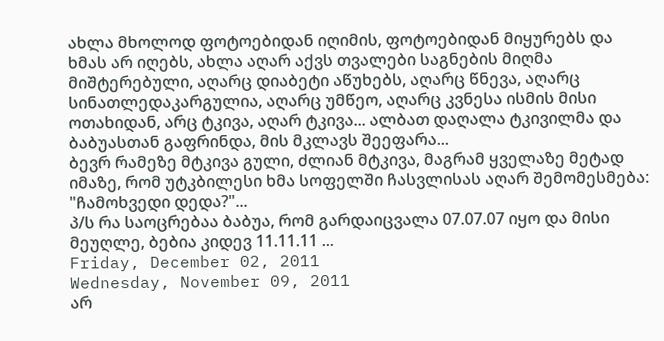ახლა მხოლოდ ფოტოებიდან იღიმის, ფოტოებიდან მიყურებს და ხმას არ იღებს, ახლა აღარ აქვს თვალები საგნების მიღმა მიშტერებული, აღარც დიაბეტი აწუხებს, აღარც წნევა, აღარც სინათლედაკარგულია, აღარც უმწეო, აღარც კვნესა ისმის მისი ოთახიდან, არც ტკივა, აღარ ტკივა... ალბათ დაღალა ტკივილმა და ბაბუასთან გაფრინდა, მის მკლავს შეეფარა...
ბევრ რამეზე მტკივა გული, ძლიან მტკივა, მაგრამ ყველაზე მეტად იმაზე, რომ უტკბილესი ხმა სოფელში ჩასვლისას აღარ შემომესმება: "ჩამოხვედი დედა?"...
პ/ს რა საოცრებაა ბაბუა, რომ გარდაიცვალა 07.07.07 იყო და მისი მეუღლე, ბებია კიდევ 11.11.11 ...
Friday, December 02, 2011
Wednesday, November 09, 2011
არ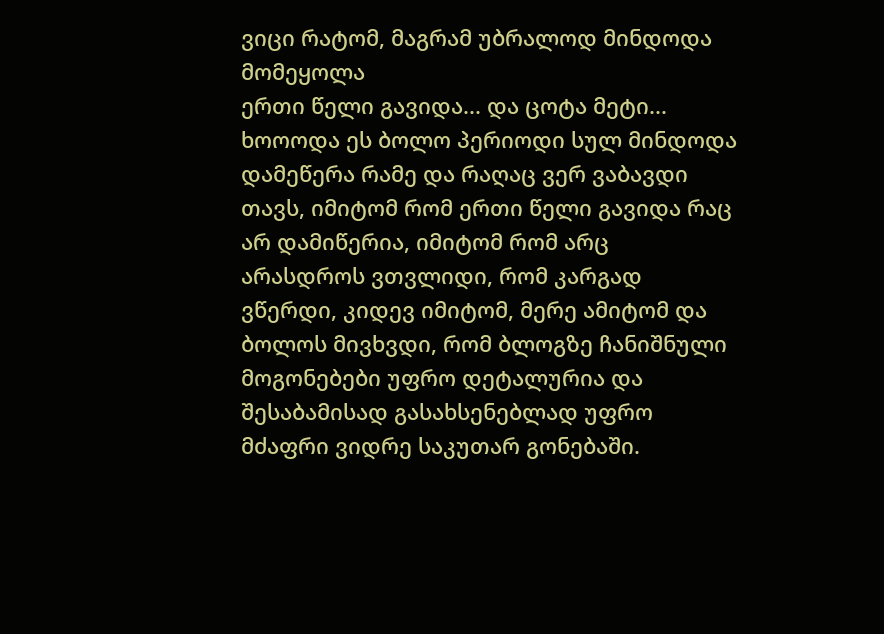ვიცი რატომ, მაგრამ უბრალოდ მინდოდა მომეყოლა
ერთი წელი გავიდა... და ცოტა მეტი... ხოოოდა ეს ბოლო პერიოდი სულ მინდოდა დამეწერა რამე და რაღაც ვერ ვაბავდი თავს, იმიტომ რომ ერთი წელი გავიდა რაც არ დამიწერია, იმიტომ რომ არც არასდროს ვთვლიდი, რომ კარგად ვწერდი, კიდევ იმიტომ, მერე ამიტომ და ბოლოს მივხვდი, რომ ბლოგზე ჩანიშნული მოგონებები უფრო დეტალურია და შესაბამისად გასახსენებლად უფრო მძაფრი ვიდრე საკუთარ გონებაში.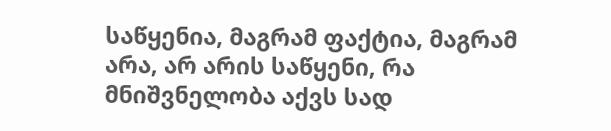საწყენია, მაგრამ ფაქტია, მაგრამ არა, არ არის საწყენი, რა მნიშვნელობა აქვს სად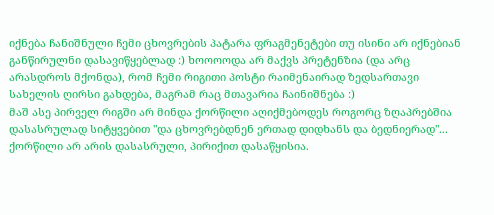იქნება ჩანიშნული ჩემი ცხოვრების პატარა ფრაგმენეტები თუ ისინი არ იქნებიან განწირულნი დასავიწყებლად :) ხოოოოდა არ მაქვს პრეტენზია (და არც არასდროს მქონდა), რომ ჩემი რიგითი პოსტი რაიმენაირად ზედსართავი სახელის ღირსი გახდება, მაგრამ რაც მთავარია ჩაინიშნება :)
მაშ ასე პირველ რიგში არ მინდა ქორწილი აღიქმებოდეს როგორც ზღაპრებშია დასასრულად სიტყვებით "და ცხოვრებდნენ ერთად დიდხანს და ბედნიერად"... ქორწილი არ არის დასასრული, პირიქით დასაწყისია.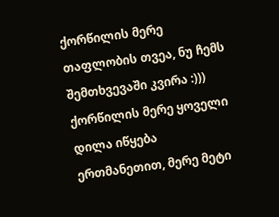ქორწილის მერე თაფლობის თვეა, ნუ ჩემს შემთხვევაში კვირა :))) ქორწილის მერე ყოველი დილა იწყება ერთმანეთით, მერე მეტი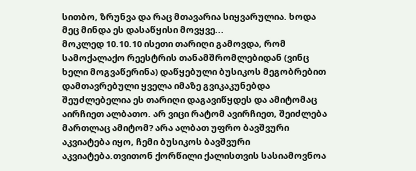სითბო, ზრუნვა და რაც მთავარია სიყვარულია. ხოდა მეც მინდა ეს დასაწყისი მოვყვე...
მოკლედ 10.10.10 ისეთი თარიღი გამოვდა, რომ სამოქალაქო რეესტრის თანამშრომლებიდან (ვინც ხელი მოგვაწერინა) დაწყებული ბუსიკოს მეგობრებით დამთავრებული ყველა იმაზე გვიკაკუნებდა შეუძლებელია ეს თარიღი დაგავიწყდეს და ამიტომაც აირჩიეთ ალბათო. არ ვიცი რატომ ავირჩიეთ, შეიძლება მართლაც ამიტომ? არა ალბათ უფრო ბავშვური აკვიატება იყო, ჩემი ბუსიკოს ბავშვური აკვიატება.თვითონ ქორწილი ქალისთვის სასიამოვნოა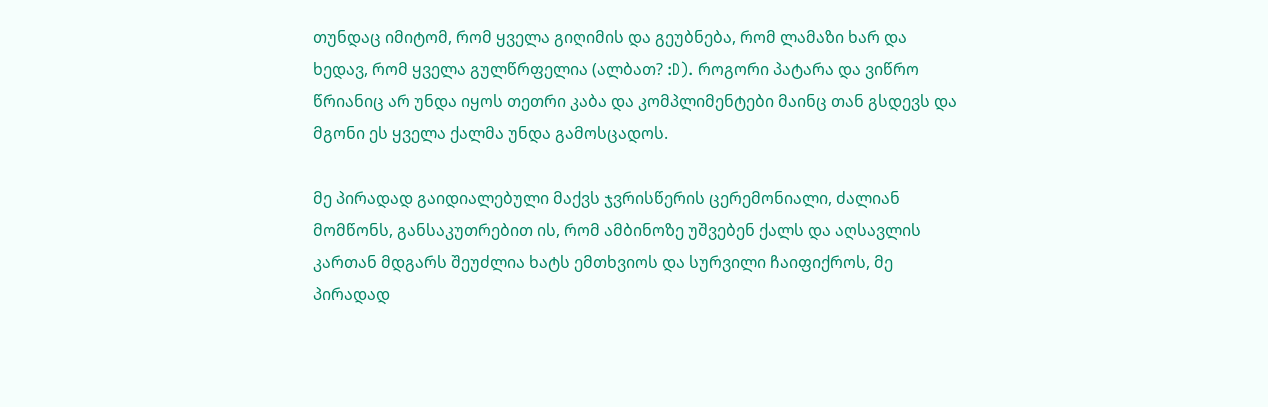თუნდაც იმიტომ, რომ ყველა გიღიმის და გეუბნება, რომ ლამაზი ხარ და ხედავ, რომ ყველა გულწრფელია (ალბათ? :D). როგორი პატარა და ვიწრო წრიანიც არ უნდა იყოს თეთრი კაბა და კომპლიმენტები მაინც თან გსდევს და მგონი ეს ყველა ქალმა უნდა გამოსცადოს.

მე პირადად გაიდიალებული მაქვს ჯვრისწერის ცერემონიალი, ძალიან მომწონს, განსაკუთრებით ის, რომ ამბინოზე უშვებენ ქალს და აღსავლის კართან მდგარს შეუძლია ხატს ემთხვიოს და სურვილი ჩაიფიქროს, მე პირადად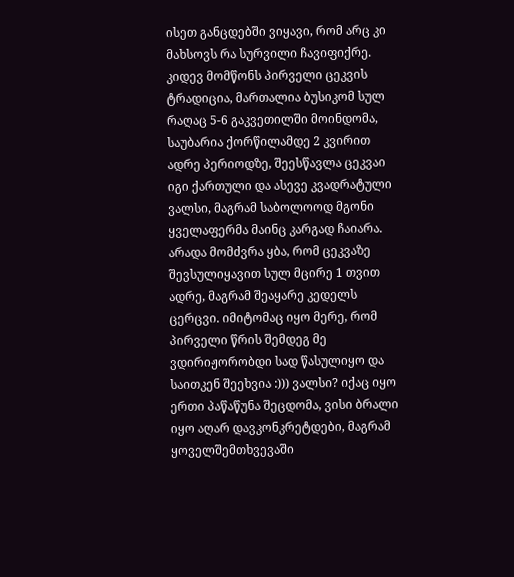ისეთ განცდებში ვიყავი, რომ არც კი მახსოვს რა სურვილი ჩავიფიქრე. კიდევ მომწონს პირველი ცეკვის ტრადიცია, მართალია ბუსიკომ სულ რაღაც 5-6 გაკვეთილში მოინდომა, საუბარია ქორწილამდე 2 კვირით ადრე პერიოდზე, შეესწავლა ცეკვაი იგი ქართული და ასევე კვადრატული ვალსი, მაგრამ საბოლოოდ მგონი ყველაფერმა მაინც კარგად ჩაიარა. არადა მომძვრა ყბა, რომ ცეკვაზე შევსულიყავით სულ მცირე 1 თვით ადრე, მაგრამ შეაყარე კედელს ცერცვი. იმიტომაც იყო მერე, რომ პირველი წრის შემდეგ მე ვდირიჟორობდი სად წასულიყო და საითკენ შეეხვია :))) ვალსი? იქაც იყო ერთი პაწაწუნა შეცდომა, ვისი ბრალი იყო აღარ დავკონკრეტდები, მაგრამ ყოველშემთხვევაში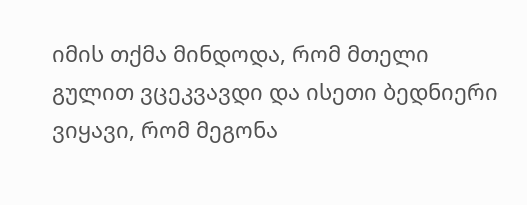იმის თქმა მინდოდა, რომ მთელი გულით ვცეკვავდი და ისეთი ბედნიერი ვიყავი, რომ მეგონა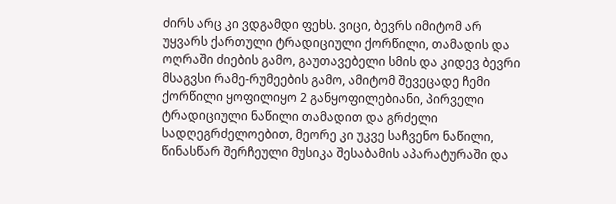ძირს არც კი ვდგამდი ფეხს. ვიცი, ბევრს იმიტომ არ უყვარს ქართული ტრადიციული ქორწილი, თამადის და ოღრაში ძიების გამო, გაუთავებელი სმის და კიდევ ბევრი მსაგვსი რამე-რუმეების გამო, ამიტომ შევეცადე ჩემი ქორწილი ყოფილიყო 2 განყოფილებიანი, პირველი ტრადიციული ნაწილი თამადით და გრძელი სადღეგრძელოებით, მეორე კი უკვე საჩვენო ნაწილი, წინასწარ შერჩეული მუსიკა შესაბამის აპარატურაში და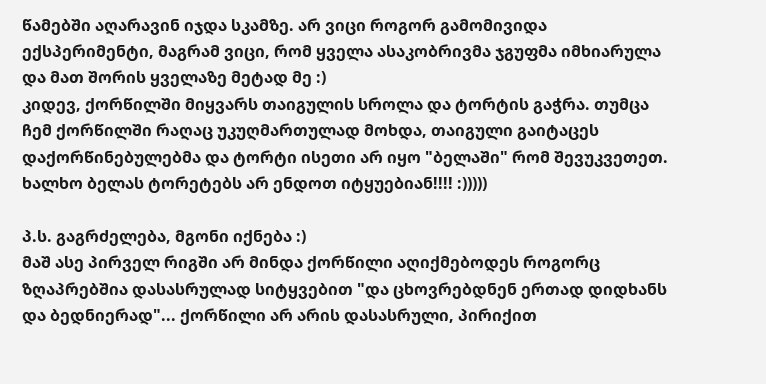წამებში აღარავინ იჯდა სკამზე. არ ვიცი როგორ გამომივიდა ექსპერიმენტი, მაგრამ ვიცი, რომ ყველა ასაკობრივმა ჯგუფმა იმხიარულა და მათ შორის ყველაზე მეტად მე :)
კიდევ, ქორწილში მიყვარს თაიგულის სროლა და ტორტის გაჭრა. თუმცა ჩემ ქორწილში რაღაც უკუღმართულად მოხდა, თაიგული გაიტაცეს დაქორწინებულებმა და ტორტი ისეთი არ იყო "ბელაში" რომ შევუკვეთეთ. ხალხო ბელას ტორეტებს არ ენდოთ იტყუებიან!!!! :)))))

პ.ს. გაგრძელება, მგონი იქნება :)
მაშ ასე პირველ რიგში არ მინდა ქორწილი აღიქმებოდეს როგორც ზღაპრებშია დასასრულად სიტყვებით "და ცხოვრებდნენ ერთად დიდხანს და ბედნიერად"... ქორწილი არ არის დასასრული, პირიქით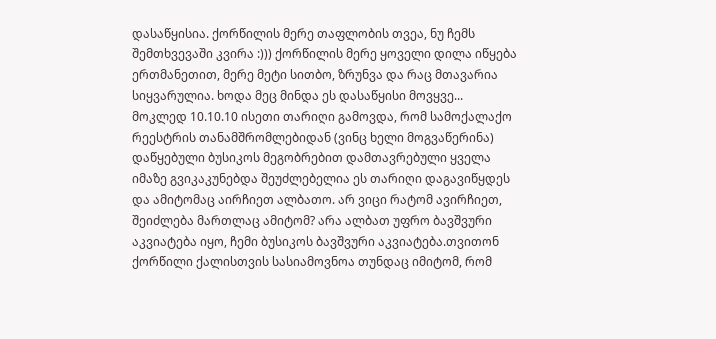დასაწყისია. ქორწილის მერე თაფლობის თვეა, ნუ ჩემს შემთხვევაში კვირა :))) ქორწილის მერე ყოველი დილა იწყება ერთმანეთით, მერე მეტი სითბო, ზრუნვა და რაც მთავარია სიყვარულია. ხოდა მეც მინდა ეს დასაწყისი მოვყვე...
მოკლედ 10.10.10 ისეთი თარიღი გამოვდა, რომ სამოქალაქო რეესტრის თანამშრომლებიდან (ვინც ხელი მოგვაწერინა) დაწყებული ბუსიკოს მეგობრებით დამთავრებული ყველა იმაზე გვიკაკუნებდა შეუძლებელია ეს თარიღი დაგავიწყდეს და ამიტომაც აირჩიეთ ალბათო. არ ვიცი რატომ ავირჩიეთ, შეიძლება მართლაც ამიტომ? არა ალბათ უფრო ბავშვური აკვიატება იყო, ჩემი ბუსიკოს ბავშვური აკვიატება.თვითონ ქორწილი ქალისთვის სასიამოვნოა თუნდაც იმიტომ, რომ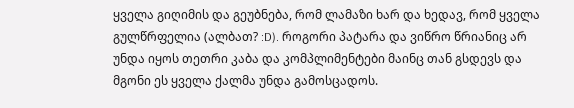ყველა გიღიმის და გეუბნება, რომ ლამაზი ხარ და ხედავ, რომ ყველა გულწრფელია (ალბათ? :D). როგორი პატარა და ვიწრო წრიანიც არ უნდა იყოს თეთრი კაბა და კომპლიმენტები მაინც თან გსდევს და მგონი ეს ყველა ქალმა უნდა გამოსცადოს.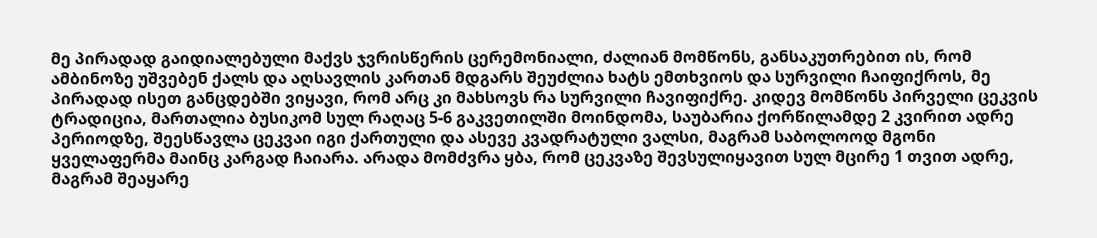მე პირადად გაიდიალებული მაქვს ჯვრისწერის ცერემონიალი, ძალიან მომწონს, განსაკუთრებით ის, რომ ამბინოზე უშვებენ ქალს და აღსავლის კართან მდგარს შეუძლია ხატს ემთხვიოს და სურვილი ჩაიფიქროს, მე პირადად ისეთ განცდებში ვიყავი, რომ არც კი მახსოვს რა სურვილი ჩავიფიქრე. კიდევ მომწონს პირველი ცეკვის ტრადიცია, მართალია ბუსიკომ სულ რაღაც 5-6 გაკვეთილში მოინდომა, საუბარია ქორწილამდე 2 კვირით ადრე პერიოდზე, შეესწავლა ცეკვაი იგი ქართული და ასევე კვადრატული ვალსი, მაგრამ საბოლოოდ მგონი ყველაფერმა მაინც კარგად ჩაიარა. არადა მომძვრა ყბა, რომ ცეკვაზე შევსულიყავით სულ მცირე 1 თვით ადრე, მაგრამ შეაყარე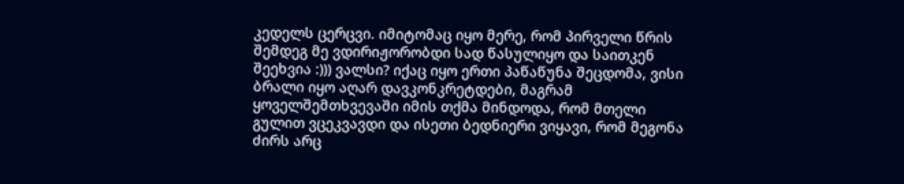კედელს ცერცვი. იმიტომაც იყო მერე, რომ პირველი წრის შემდეგ მე ვდირიჟორობდი სად წასულიყო და საითკენ შეეხვია :))) ვალსი? იქაც იყო ერთი პაწაწუნა შეცდომა, ვისი ბრალი იყო აღარ დავკონკრეტდები, მაგრამ ყოველშემთხვევაში იმის თქმა მინდოდა, რომ მთელი გულით ვცეკვავდი და ისეთი ბედნიერი ვიყავი, რომ მეგონა ძირს არც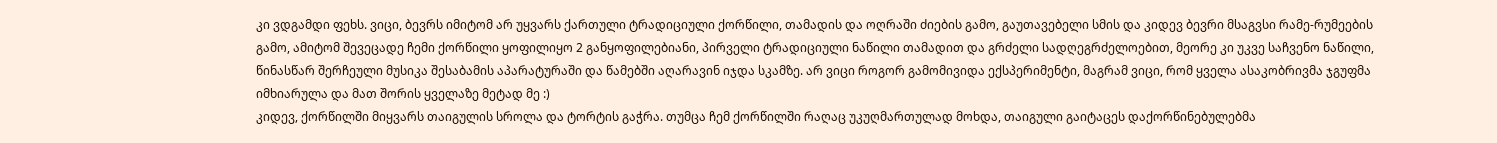კი ვდგამდი ფეხს. ვიცი, ბევრს იმიტომ არ უყვარს ქართული ტრადიციული ქორწილი, თამადის და ოღრაში ძიების გამო, გაუთავებელი სმის და კიდევ ბევრი მსაგვსი რამე-რუმეების გამო, ამიტომ შევეცადე ჩემი ქორწილი ყოფილიყო 2 განყოფილებიანი, პირველი ტრადიციული ნაწილი თამადით და გრძელი სადღეგრძელოებით, მეორე კი უკვე საჩვენო ნაწილი, წინასწარ შერჩეული მუსიკა შესაბამის აპარატურაში და წამებში აღარავინ იჯდა სკამზე. არ ვიცი როგორ გამომივიდა ექსპერიმენტი, მაგრამ ვიცი, რომ ყველა ასაკობრივმა ჯგუფმა იმხიარულა და მათ შორის ყველაზე მეტად მე :)
კიდევ, ქორწილში მიყვარს თაიგულის სროლა და ტორტის გაჭრა. თუმცა ჩემ ქორწილში რაღაც უკუღმართულად მოხდა, თაიგული გაიტაცეს დაქორწინებულებმა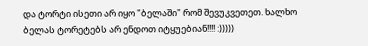და ტორტი ისეთი არ იყო "ბელაში" რომ შევუკვეთეთ. ხალხო ბელას ტორეტებს არ ენდოთ იტყუებიან!!!! :)))))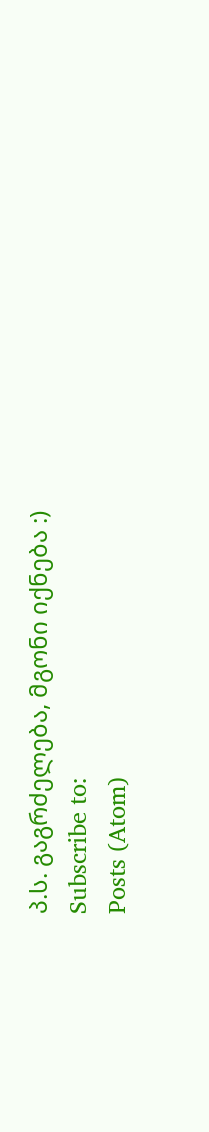პ.ს. გაგრძელება, მგონი იქნება :)
Subscribe to:
Posts (Atom)